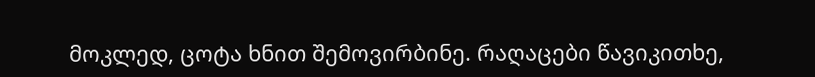მოკლედ, ცოტა ხნით შემოვირბინე. რაღაცები წავიკითხე,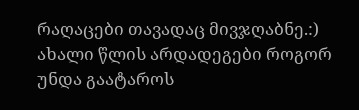რაღაცები თავადაც მივჯღაბნე.:)
ახალი წლის არდადეგები როგორ უნდა გაატაროს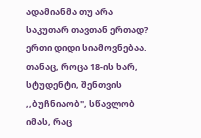ადამიანმა თუ არა საკუთარ თავთან ერთად?
ერთი დიდი სიამოვნებაა. თანაც, როცა 18-ის ხარ, სტუდენტი, შენთვის ,,ბუჩნიაობ", სწავლობ იმას, რაც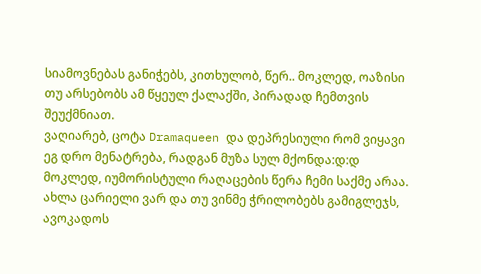სიამოვნებას განიჭებს, კითხულობ, წერ.. მოკლედ, ოაზისი თუ არსებობს ამ წყეულ ქალაქში, პირადად ჩემთვის შეუქმნიათ.
ვაღიარებ, ცოტა Dramaqueen და დეპრესიული რომ ვიყავი ეგ დრო მენატრება, რადგან მუზა სულ მქონდა:დ:დ მოკლედ, იუმორისტული რაღაცების წერა ჩემი საქმე არაა. ახლა ცარიელი ვარ და თუ ვინმე ჭრილობებს გამიგლეჯს, ავოკადოს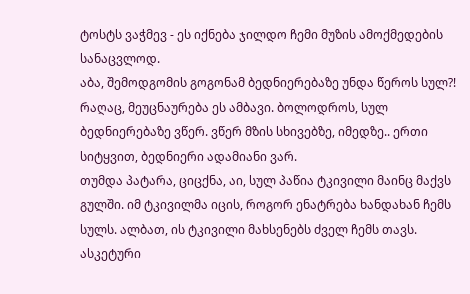ტოსტს ვაჭმევ - ეს იქნება ჯილდო ჩემი მუზის ამოქმედების სანაცვლოდ.
აბა, შემოდგომის გოგონამ ბედნიერებაზე უნდა წეროს სულ?! რაღაც, მეუცნაურება ეს ამბავი. ბოლოდროს, სულ ბედნიერებაზე ვწერ. ვწერ მზის სხივებზე, იმედზე.. ერთი სიტყვით, ბედნიერი ადამიანი ვარ.
თუმდა პატარა, ციცქნა, აი, სულ პაწია ტკივილი მაინც მაქვს გულში. იმ ტკივილმა იცის, როგორ ენატრება ხანდახან ჩემს სულს. ალბათ, ის ტკივილი მახსენებს ძველ ჩემს თავს.
ასკეტური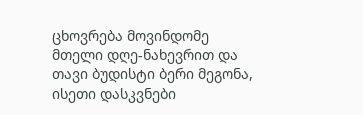ცხოვრება მოვინდომე მთელი დღე-ნახევრით და თავი ბუდისტი ბერი მეგონა, ისეთი დასკვნები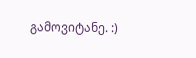გამოვიტანე. :)